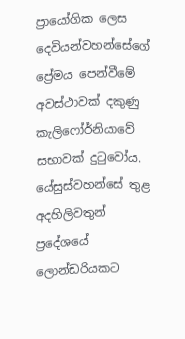ප්‍රායෝගික ලෙස දෙවියන්වහන්සේගේ ප්‍රේමය පෙන්වීමේ අවස්ථාවක් දකුණු කැලිෆෝර්නියාවේ සභාවක් දුටුවෝය. යේසුස්වහන්සේ තුළ අදහිලිවතුන් ප්‍රදේශයේ ලොන්ඩරියකට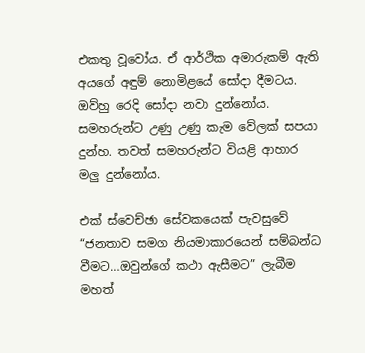එකතු වූවෝය. ඒ ආර්ථික අමාරුකම් ඇති අයගේ අඳුම් නොමිළයේ සෝදා දීමටය. ඔව්හු රෙදි සෝදා නවා දුන්නෝය. සමහරුන්ට උණු උණු කැම වේලක් සපයා දුන්හ. තවත් සමහරුන්ට වියළි ආහාර මලු දුන්නෝය.

එක් ස්වෙච්ඡා සේවකයෙක් පැවසුවේ “ජනතාව සමග නියමාකාරයෙන් සම්බන්ධ වීමට…ඔවුන්ගේ කථා ඇසීමට” ලැබීම මහත්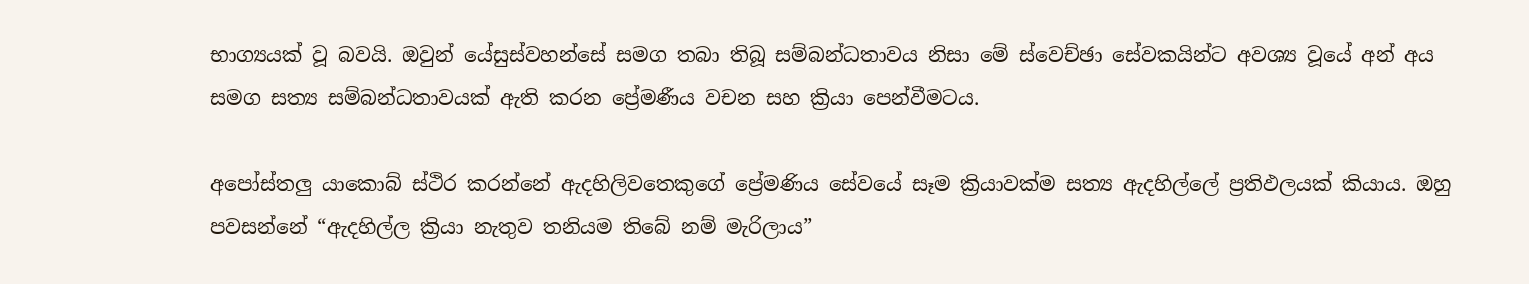භාග්‍යයක් වූ බවයි. ඔවුන් යේසුස්වහන්සේ සමග තබා තිබූ සම්බන්ධතාවය නිසා මේ ස්වෙච්ඡා සේවකයින්ට අවශ්‍ය වූයේ අන් අය සමග සත්‍ය සම්බන්ධතාවයක් ඇති කරන ප්‍රේමණීය වචන සහ ක්‍රියා පෙන්වීමටය.

අපෝස්තලු යාකොබ් ස්ථිර කරන්නේ ඇදහිලිවතෙකුගේ ප්‍රේමණිය සේවයේ සෑම ක්‍රියාවක්ම සත්‍ය ඇදහිල්ලේ ප්‍රතිඵලයක් කියාය. ඔහු පවසන්නේ “ඇදහිල්ල ක්‍රියා නැතුව තනියම තිබේ නම් මැරිලාය”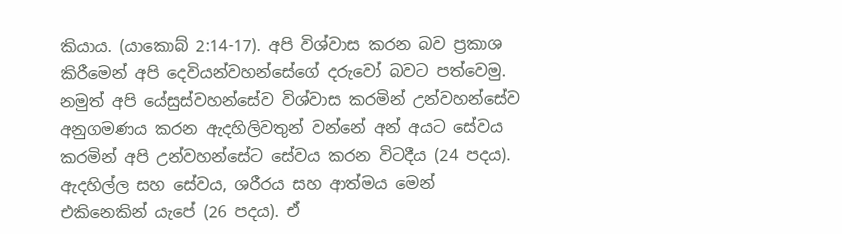කියාය. (යාකොබ් 2:14-17). අපි විශ්වාස කරන බව ප්‍රකාශ කිරීමෙන් අපි දෙවියන්වහන්සේගේ දරුවෝ බවට පත්වෙමු. නමුත් අපි යේසුස්වහන්සේව විශ්වාස කරමින් උන්වහන්සේව අනුගමණය කරන ඇදහිලිවතුන් වන්නේ අන් අයට සේවය කරමින් අපි උන්වහන්සේට සේවය කරන විටදීය (24 පදය). ඇදහිල්ල සහ සේවය, ශරීරය සහ ආත්මය මෙන් එකිනෙකින් යැපේ (26 පදය). ඒ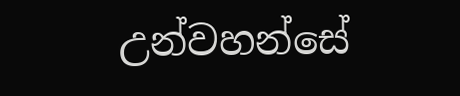උන්වහන්සේ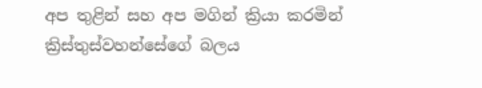අප තුළින් සහ අප මගින් ක්‍රියා කරමින් ක්‍රිස්තුස්වහන්සේගේ බලය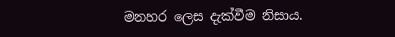මනහර ලෙස දැක්වීම නිසාය.